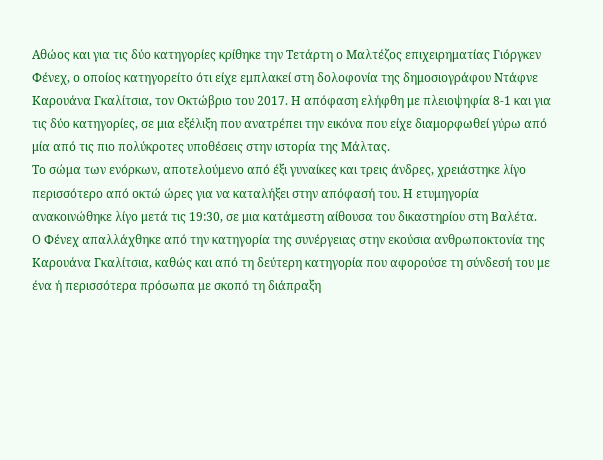Αθώος και για τις δύο κατηγορίες κρίθηκε την Τετάρτη ο Μαλτέζος επιχειρηματίας Γιόργκεν Φένεχ, ο οποίος κατηγορείτο ότι είχε εμπλακεί στη δολοφονία της δημοσιογράφου Ντάφνε Καρουάνα Γκαλίτσια, τον Οκτώβριο του 2017. Η απόφαση ελήφθη με πλειοψηφία 8-1 και για τις δύο κατηγορίες, σε μια εξέλιξη που ανατρέπει την εικόνα που είχε διαμορφωθεί γύρω από μία από τις πιο πολύκροτες υποθέσεις στην ιστορία της Μάλτας.
Το σώμα των ενόρκων, αποτελούμενο από έξι γυναίκες και τρεις άνδρες, χρειάστηκε λίγο περισσότερο από οκτώ ώρες για να καταλήξει στην απόφασή του. Η ετυμηγορία ανακοινώθηκε λίγο μετά τις 19:30, σε μια κατάμεστη αίθουσα του δικαστηρίου στη Βαλέτα.
Ο Φένεχ απαλλάχθηκε από την κατηγορία της συνέργειας στην εκούσια ανθρωποκτονία της Καρουάνα Γκαλίτσια, καθώς και από τη δεύτερη κατηγορία που αφορούσε τη σύνδεσή του με ένα ή περισσότερα πρόσωπα με σκοπό τη διάπραξη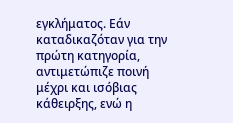εγκλήματος. Εάν καταδικαζόταν για την πρώτη κατηγορία, αντιμετώπιζε ποινή μέχρι και ισόβιας κάθειρξης, ενώ η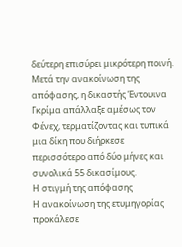δεύτερη επισύρει μικρότερη ποινή.
Μετά την ανακοίνωση της απόφασης, η δικαστής Έντουινα Γκρίμα απάλλαξε αμέσως τον Φένεχ, τερματίζοντας και τυπικά μια δίκη που διήρκεσε περισσότερο από δύο μήνες και συνολικά 55 δικασίμους.
Η στιγμή της απόφασης
Η ανακοίνωση της ετυμηγορίας προκάλεσε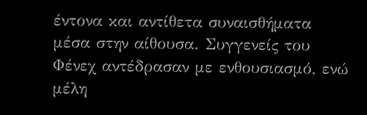έντονα και αντίθετα συναισθήματα μέσα στην αίθουσα. Συγγενείς του Φένεχ αντέδρασαν με ενθουσιασμό, ενώ μέλη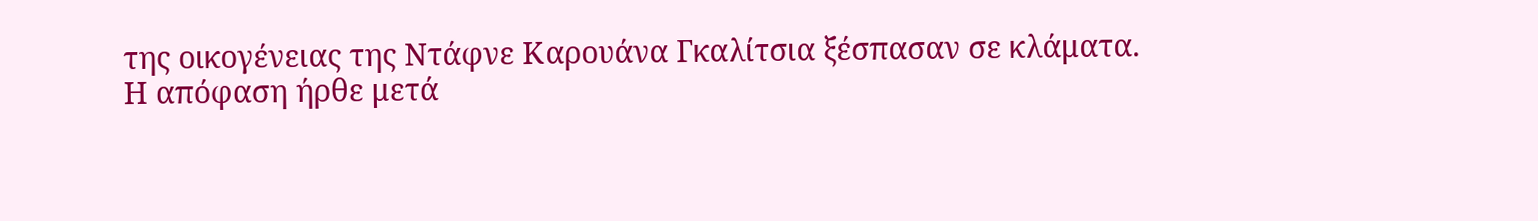της οικογένειας της Ντάφνε Καρουάνα Γκαλίτσια ξέσπασαν σε κλάματα.
Η απόφαση ήρθε μετά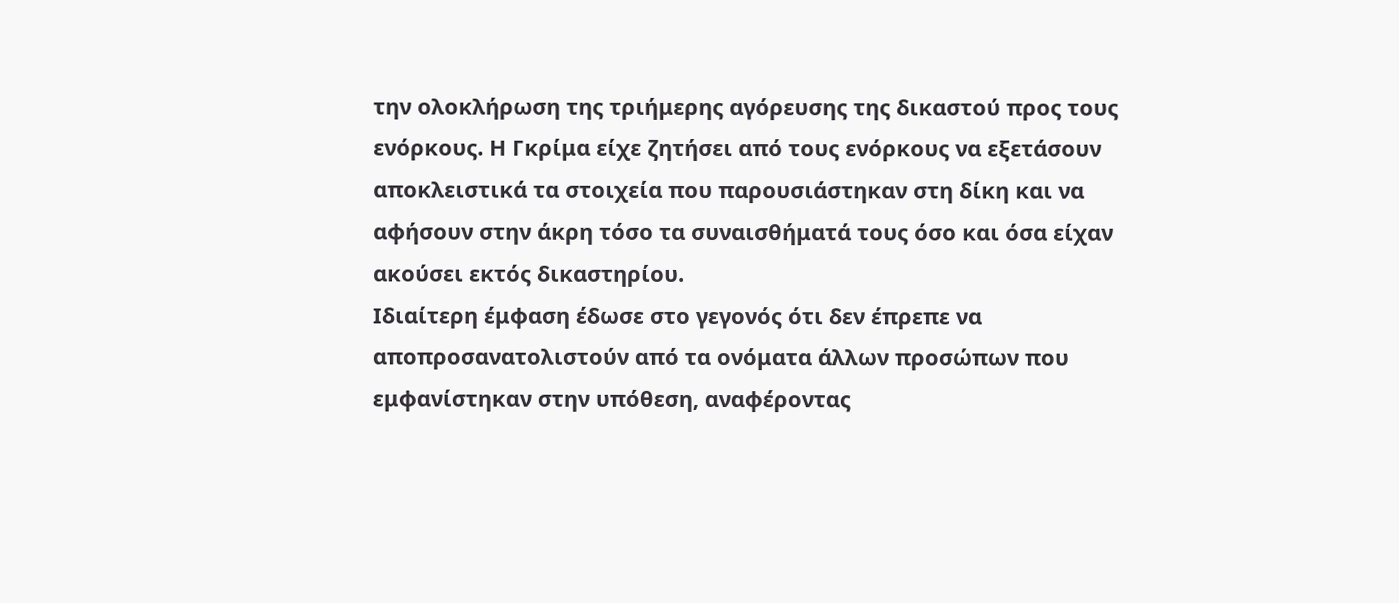την ολοκλήρωση της τριήμερης αγόρευσης της δικαστού προς τους ενόρκους. Η Γκρίμα είχε ζητήσει από τους ενόρκους να εξετάσουν αποκλειστικά τα στοιχεία που παρουσιάστηκαν στη δίκη και να αφήσουν στην άκρη τόσο τα συναισθήματά τους όσο και όσα είχαν ακούσει εκτός δικαστηρίου.
Ιδιαίτερη έμφαση έδωσε στο γεγονός ότι δεν έπρεπε να αποπροσανατολιστούν από τα ονόματα άλλων προσώπων που εμφανίστηκαν στην υπόθεση, αναφέροντας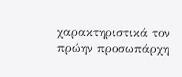χαρακτηριστικά τον πρώην προσωπάρχη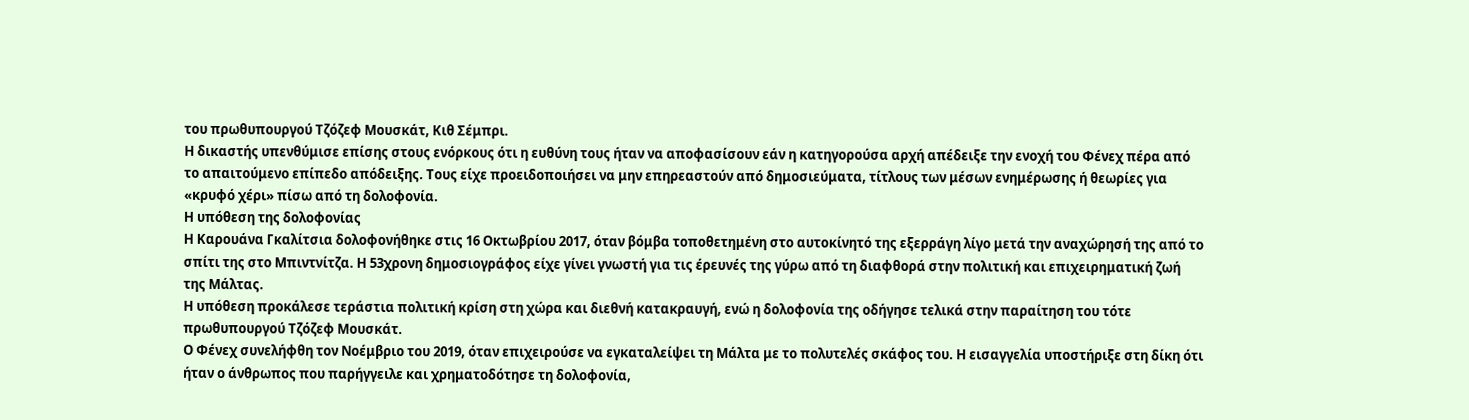του πρωθυπουργού Τζόζεφ Μουσκάτ, Κιθ Σέμπρι.
Η δικαστής υπενθύμισε επίσης στους ενόρκους ότι η ευθύνη τους ήταν να αποφασίσουν εάν η κατηγορούσα αρχή απέδειξε την ενοχή του Φένεχ πέρα από το απαιτούμενο επίπεδο απόδειξης. Τους είχε προειδοποιήσει να μην επηρεαστούν από δημοσιεύματα, τίτλους των μέσων ενημέρωσης ή θεωρίες για «κρυφό χέρι» πίσω από τη δολοφονία.
Η υπόθεση της δολοφονίας
Η Καρουάνα Γκαλίτσια δολοφονήθηκε στις 16 Οκτωβρίου 2017, όταν βόμβα τοποθετημένη στο αυτοκίνητό της εξερράγη λίγο μετά την αναχώρησή της από το σπίτι της στο Μπιντνίτζα. Η 53χρονη δημοσιογράφος είχε γίνει γνωστή για τις έρευνές της γύρω από τη διαφθορά στην πολιτική και επιχειρηματική ζωή της Μάλτας.
Η υπόθεση προκάλεσε τεράστια πολιτική κρίση στη χώρα και διεθνή κατακραυγή, ενώ η δολοφονία της οδήγησε τελικά στην παραίτηση του τότε πρωθυπουργού Τζόζεφ Μουσκάτ.
Ο Φένεχ συνελήφθη τον Νοέμβριο του 2019, όταν επιχειρούσε να εγκαταλείψει τη Μάλτα με το πολυτελές σκάφος του. Η εισαγγελία υποστήριξε στη δίκη ότι ήταν ο άνθρωπος που παρήγγειλε και χρηματοδότησε τη δολοφονία,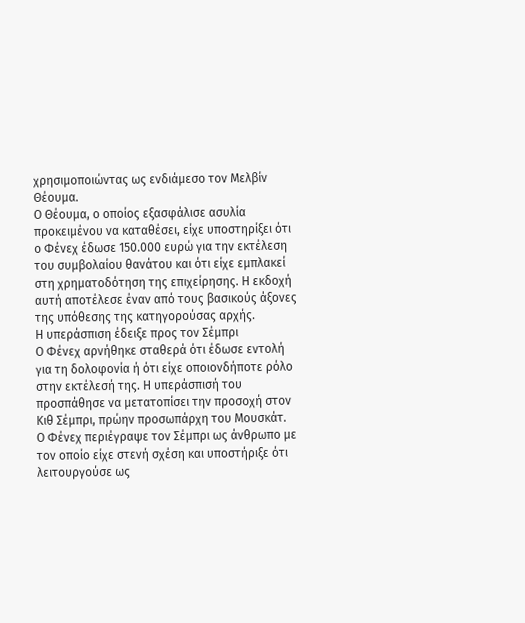χρησιμοποιώντας ως ενδιάμεσο τον Μελβίν Θέουμα.
Ο Θέουμα, ο οποίος εξασφάλισε ασυλία προκειμένου να καταθέσει, είχε υποστηρίξει ότι ο Φένεχ έδωσε 150.000 ευρώ για την εκτέλεση του συμβολαίου θανάτου και ότι είχε εμπλακεί στη χρηματοδότηση της επιχείρησης. Η εκδοχή αυτή αποτέλεσε έναν από τους βασικούς άξονες της υπόθεσης της κατηγορούσας αρχής.
Η υπεράσπιση έδειξε προς τον Σέμπρι
Ο Φένεχ αρνήθηκε σταθερά ότι έδωσε εντολή για τη δολοφονία ή ότι είχε οποιονδήποτε ρόλο στην εκτέλεσή της. Η υπεράσπισή του προσπάθησε να μετατοπίσει την προσοχή στον Κιθ Σέμπρι, πρώην προσωπάρχη του Μουσκάτ.
Ο Φένεχ περιέγραψε τον Σέμπρι ως άνθρωπο με τον οποίο είχε στενή σχέση και υποστήριξε ότι λειτουργούσε ως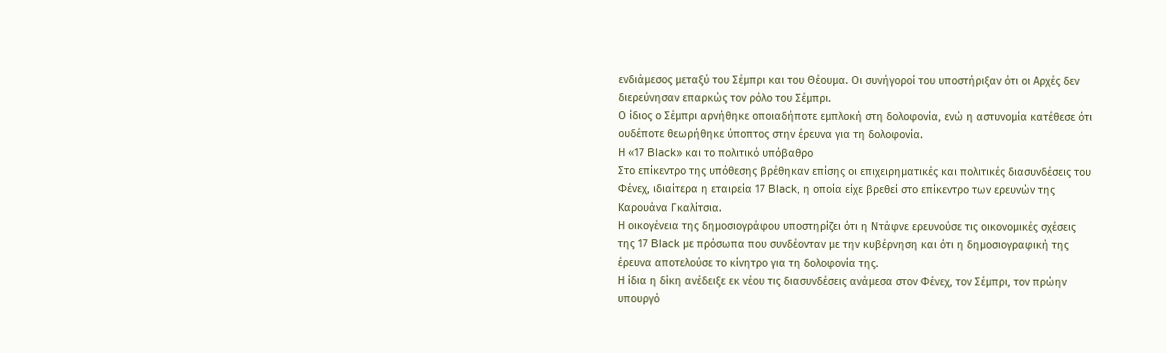ενδιάμεσος μεταξύ του Σέμπρι και του Θέουμα. Οι συνήγοροί του υποστήριξαν ότι οι Αρχές δεν διερεύνησαν επαρκώς τον ρόλο του Σέμπρι.
Ο ίδιος ο Σέμπρι αρνήθηκε οποιαδήποτε εμπλοκή στη δολοφονία, ενώ η αστυνομία κατέθεσε ότι ουδέποτε θεωρήθηκε ύποπτος στην έρευνα για τη δολοφονία.
Η «17 Black» και το πολιτικό υπόβαθρο
Στο επίκεντρο της υπόθεσης βρέθηκαν επίσης οι επιχειρηματικές και πολιτικές διασυνδέσεις του Φένεχ, ιδιαίτερα η εταιρεία 17 Black, η οποία είχε βρεθεί στο επίκεντρο των ερευνών της Καρουάνα Γκαλίτσια.
Η οικογένεια της δημοσιογράφου υποστηρίζει ότι η Ντάφνε ερευνούσε τις οικονομικές σχέσεις της 17 Black με πρόσωπα που συνδέονταν με την κυβέρνηση και ότι η δημοσιογραφική της έρευνα αποτελούσε το κίνητρο για τη δολοφονία της.
Η ίδια η δίκη ανέδειξε εκ νέου τις διασυνδέσεις ανάμεσα στον Φένεχ, τον Σέμπρι, τον πρώην υπουργό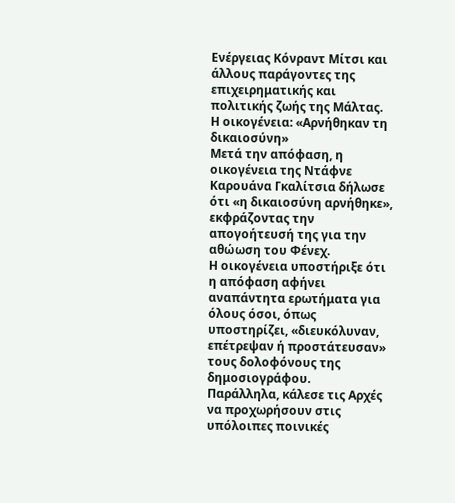Ενέργειας Κόνραντ Μίτσι και άλλους παράγοντες της επιχειρηματικής και πολιτικής ζωής της Μάλτας.
Η οικογένεια: «Αρνήθηκαν τη δικαιοσύνη»
Μετά την απόφαση, η οικογένεια της Ντάφνε Καρουάνα Γκαλίτσια δήλωσε ότι «η δικαιοσύνη αρνήθηκε», εκφράζοντας την απογοήτευσή της για την αθώωση του Φένεχ.
Η οικογένεια υποστήριξε ότι η απόφαση αφήνει αναπάντητα ερωτήματα για όλους όσοι, όπως υποστηρίζει, «διευκόλυναν, επέτρεψαν ή προστάτευσαν» τους δολοφόνους της δημοσιογράφου.
Παράλληλα, κάλεσε τις Αρχές να προχωρήσουν στις υπόλοιπες ποινικές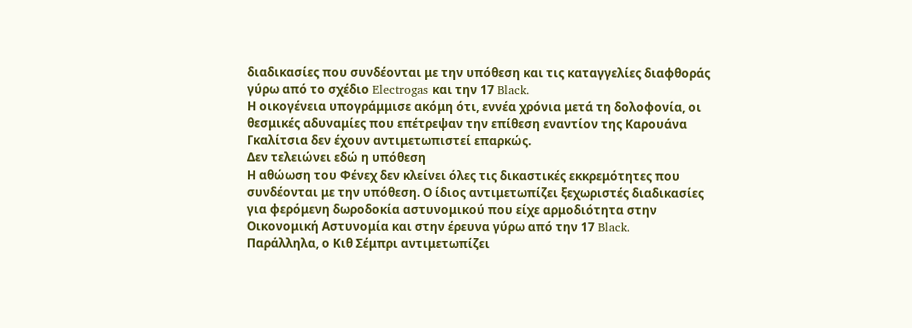διαδικασίες που συνδέονται με την υπόθεση και τις καταγγελίες διαφθοράς γύρω από το σχέδιο Electrogas και την 17 Black.
Η οικογένεια υπογράμμισε ακόμη ότι, εννέα χρόνια μετά τη δολοφονία, οι θεσμικές αδυναμίες που επέτρεψαν την επίθεση εναντίον της Καρουάνα Γκαλίτσια δεν έχουν αντιμετωπιστεί επαρκώς.
Δεν τελειώνει εδώ η υπόθεση
Η αθώωση του Φένεχ δεν κλείνει όλες τις δικαστικές εκκρεμότητες που συνδέονται με την υπόθεση. Ο ίδιος αντιμετωπίζει ξεχωριστές διαδικασίες για φερόμενη δωροδοκία αστυνομικού που είχε αρμοδιότητα στην Οικονομική Αστυνομία και στην έρευνα γύρω από την 17 Black.
Παράλληλα, ο Κιθ Σέμπρι αντιμετωπίζει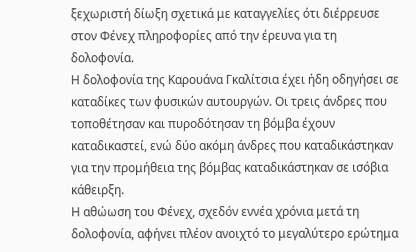ξεχωριστή δίωξη σχετικά με καταγγελίες ότι διέρρευσε στον Φένεχ πληροφορίες από την έρευνα για τη δολοφονία.
Η δολοφονία της Καρουάνα Γκαλίτσια έχει ήδη οδηγήσει σε καταδίκες των φυσικών αυτουργών. Οι τρεις άνδρες που τοποθέτησαν και πυροδότησαν τη βόμβα έχουν καταδικαστεί, ενώ δύο ακόμη άνδρες που καταδικάστηκαν για την προμήθεια της βόμβας καταδικάστηκαν σε ισόβια κάθειρξη.
Η αθώωση του Φένεχ, σχεδόν εννέα χρόνια μετά τη δολοφονία, αφήνει πλέον ανοιχτό το μεγαλύτερο ερώτημα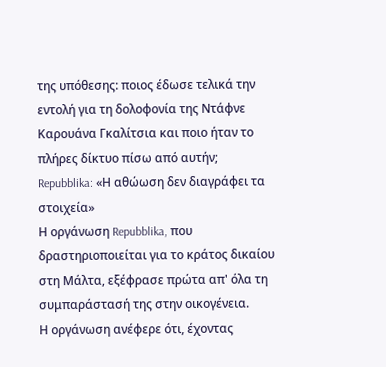της υπόθεσης: ποιος έδωσε τελικά την εντολή για τη δολοφονία της Ντάφνε Καρουάνα Γκαλίτσια και ποιο ήταν το πλήρες δίκτυο πίσω από αυτήν;
Repubblika: «Η αθώωση δεν διαγράφει τα στοιχεία»
Η οργάνωση Repubblika, που δραστηριοποιείται για το κράτος δικαίου στη Μάλτα, εξέφρασε πρώτα απ' όλα τη συμπαράστασή της στην οικογένεια.
Η οργάνωση ανέφερε ότι, έχοντας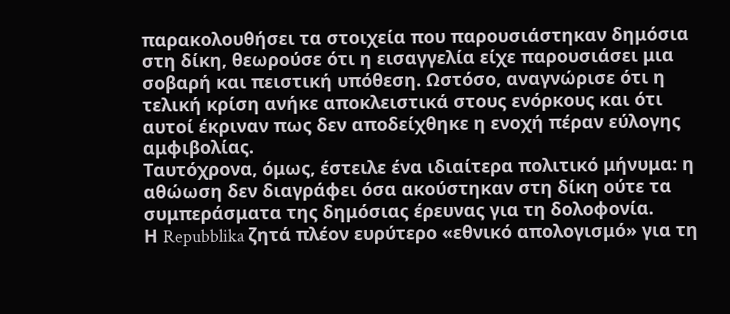παρακολουθήσει τα στοιχεία που παρουσιάστηκαν δημόσια στη δίκη, θεωρούσε ότι η εισαγγελία είχε παρουσιάσει μια σοβαρή και πειστική υπόθεση. Ωστόσο, αναγνώρισε ότι η τελική κρίση ανήκε αποκλειστικά στους ενόρκους και ότι αυτοί έκριναν πως δεν αποδείχθηκε η ενοχή πέραν εύλογης αμφιβολίας.
Ταυτόχρονα, όμως, έστειλε ένα ιδιαίτερα πολιτικό μήνυμα: η αθώωση δεν διαγράφει όσα ακούστηκαν στη δίκη ούτε τα συμπεράσματα της δημόσιας έρευνας για τη δολοφονία.
Η Repubblika ζητά πλέον ευρύτερο «εθνικό απολογισμό» για τη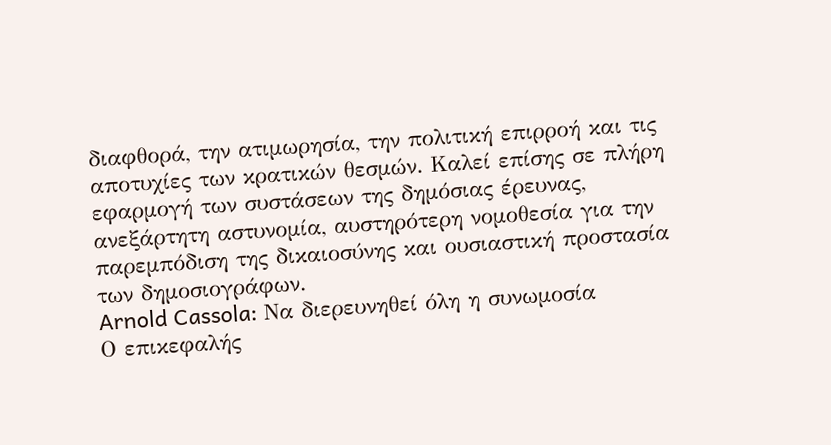διαφθορά, την ατιμωρησία, την πολιτική επιρροή και τις αποτυχίες των κρατικών θεσμών. Καλεί επίσης σε πλήρη εφαρμογή των συστάσεων της δημόσιας έρευνας, ανεξάρτητη αστυνομία, αυστηρότερη νομοθεσία για την παρεμπόδιση της δικαιοσύνης και ουσιαστική προστασία των δημοσιογράφων.
Arnold Cassola: Να διερευνηθεί όλη η συνωμοσία
Ο επικεφαλής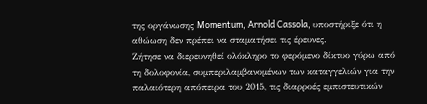της οργάνωσης Momentum, Arnold Cassola, υποστήριξε ότι η αθώωση δεν πρέπει να σταματήσει τις έρευνες.
Ζήτησε να διερευνηθεί ολόκληρο το φερόμενο δίκτυο γύρω από τη δολοφονία, συμπεριλαμβανομένων των καταγγελιών για την παλαιότερη απόπειρα του 2015, τις διαρροές εμπιστευτικών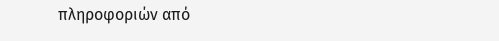πληροφοριών από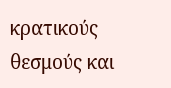κρατικούς θεσμούς και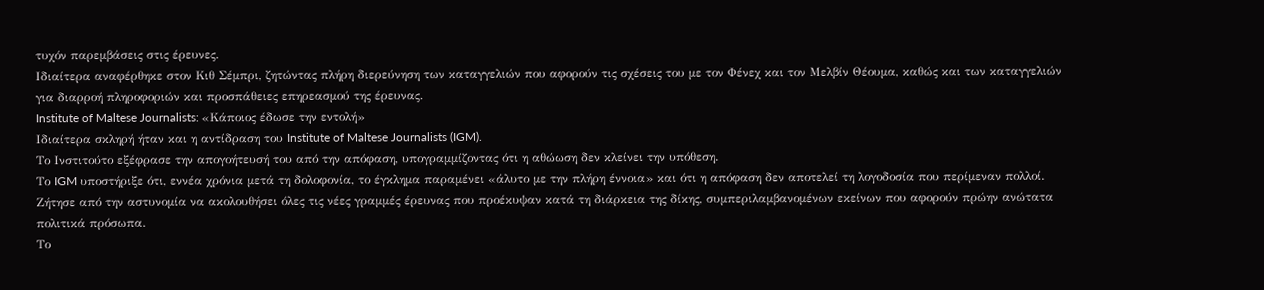τυχόν παρεμβάσεις στις έρευνες.
Ιδιαίτερα αναφέρθηκε στον Κιθ Σέμπρι, ζητώντας πλήρη διερεύνηση των καταγγελιών που αφορούν τις σχέσεις του με τον Φένεχ και τον Μελβίν Θέουμα, καθώς και των καταγγελιών για διαρροή πληροφοριών και προσπάθειες επηρεασμού της έρευνας.
Institute of Maltese Journalists: «Κάποιος έδωσε την εντολή»
Ιδιαίτερα σκληρή ήταν και η αντίδραση του Institute of Maltese Journalists (IGM).
Το Ινστιτούτο εξέφρασε την απογοήτευσή του από την απόφαση, υπογραμμίζοντας ότι η αθώωση δεν κλείνει την υπόθεση.
Το IGM υποστήριξε ότι, εννέα χρόνια μετά τη δολοφονία, το έγκλημα παραμένει «άλυτο με την πλήρη έννοια» και ότι η απόφαση δεν αποτελεί τη λογοδοσία που περίμεναν πολλοί.
Ζήτησε από την αστυνομία να ακολουθήσει όλες τις νέες γραμμές έρευνας που προέκυψαν κατά τη διάρκεια της δίκης, συμπεριλαμβανομένων εκείνων που αφορούν πρώην ανώτατα πολιτικά πρόσωπα.
Το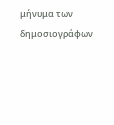μήνυμα των δημοσιογράφων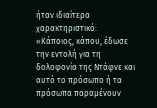ήταν ιδιαίτερα χαρακτηριστικό: «Κάποιος, κάπου, έδωσε την εντολή για τη δολοφονία της Ντάφνε και αυτό το πρόσωπο ή τα πρόσωπα παραμένουν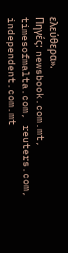ελεύθερα».
Πηγές: newsbook.com.mt, timesofmalta.com, reuters.com, independent.com.mt